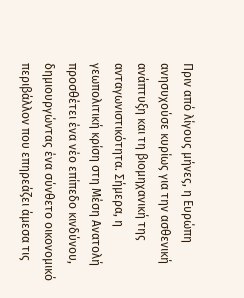Πριν από λίγους μήνες, η Ευρώπη ανησυχούσε κυρίως για την ασθενική ανάπτυξη και τη βιομηχανική της ανταγωνιστικότητα. Σήμερα, η γεωπολιτική κρίση στη Μέση Ανατολή προσθέτει ένα νέο επίπεδο κινδύνου, δημιουργώντας ένα σύνθετο οικονομικό περιβάλλον που επηρεάζει άμεσα τις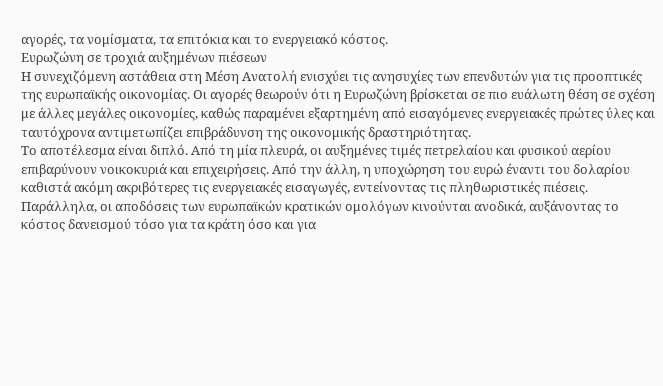αγορές, τα νομίσματα, τα επιτόκια και το ενεργειακό κόστος.
Ευρωζώνη σε τροχιά αυξημένων πιέσεων
Η συνεχιζόμενη αστάθεια στη Μέση Ανατολή ενισχύει τις ανησυχίες των επενδυτών για τις προοπτικές της ευρωπαϊκής οικονομίας. Οι αγορές θεωρούν ότι η Ευρωζώνη βρίσκεται σε πιο ευάλωτη θέση σε σχέση με άλλες μεγάλες οικονομίες, καθώς παραμένει εξαρτημένη από εισαγόμενες ενεργειακές πρώτες ύλες και ταυτόχρονα αντιμετωπίζει επιβράδυνση της οικονομικής δραστηριότητας.
Το αποτέλεσμα είναι διπλό. Από τη μία πλευρά, οι αυξημένες τιμές πετρελαίου και φυσικού αερίου επιβαρύνουν νοικοκυριά και επιχειρήσεις. Από την άλλη, η υποχώρηση του ευρώ έναντι του δολαρίου καθιστά ακόμη ακριβότερες τις ενεργειακές εισαγωγές, εντείνοντας τις πληθωριστικές πιέσεις.
Παράλληλα, οι αποδόσεις των ευρωπαϊκών κρατικών ομολόγων κινούνται ανοδικά, αυξάνοντας το κόστος δανεισμού τόσο για τα κράτη όσο και για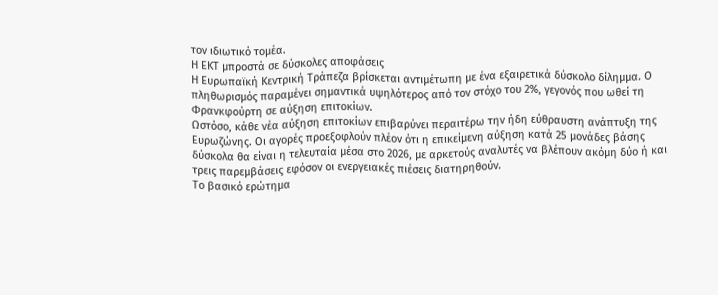τον ιδιωτικό τομέα.
Η ΕΚΤ μπροστά σε δύσκολες αποφάσεις
Η Ευρωπαϊκή Κεντρική Τράπεζα βρίσκεται αντιμέτωπη με ένα εξαιρετικά δύσκολο δίλημμα. Ο πληθωρισμός παραμένει σημαντικά υψηλότερος από τον στόχο του 2%, γεγονός που ωθεί τη Φρανκφούρτη σε αύξηση επιτοκίων.
Ωστόσο, κάθε νέα αύξηση επιτοκίων επιβαρύνει περαιτέρω την ήδη εύθραυστη ανάπτυξη της Ευρωζώνης. Οι αγορές προεξοφλούν πλέον ότι η επικείμενη αύξηση κατά 25 μονάδες βάσης δύσκολα θα είναι η τελευταία μέσα στο 2026, με αρκετούς αναλυτές να βλέπουν ακόμη δύο ή και τρεις παρεμβάσεις εφόσον οι ενεργειακές πιέσεις διατηρηθούν.
Το βασικό ερώτημα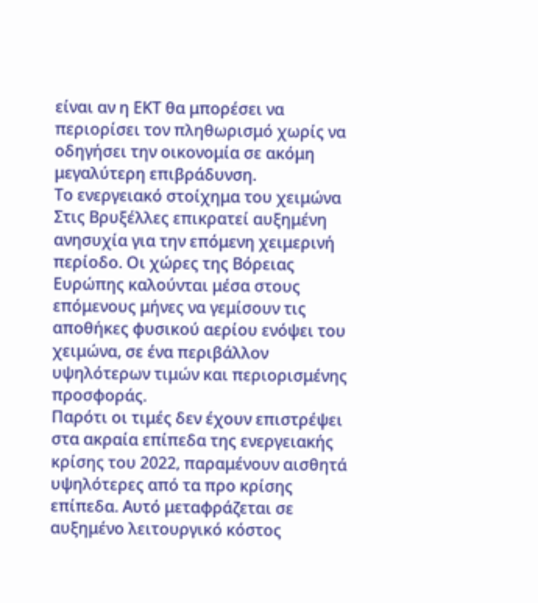είναι αν η ΕΚΤ θα μπορέσει να περιορίσει τον πληθωρισμό χωρίς να οδηγήσει την οικονομία σε ακόμη μεγαλύτερη επιβράδυνση.
Το ενεργειακό στοίχημα του χειμώνα
Στις Βρυξέλλες επικρατεί αυξημένη ανησυχία για την επόμενη χειμερινή περίοδο. Οι χώρες της Βόρειας Ευρώπης καλούνται μέσα στους επόμενους μήνες να γεμίσουν τις αποθήκες φυσικού αερίου ενόψει του χειμώνα, σε ένα περιβάλλον υψηλότερων τιμών και περιορισμένης προσφοράς.
Παρότι οι τιμές δεν έχουν επιστρέψει στα ακραία επίπεδα της ενεργειακής κρίσης του 2022, παραμένουν αισθητά υψηλότερες από τα προ κρίσης επίπεδα. Αυτό μεταφράζεται σε αυξημένο λειτουργικό κόστος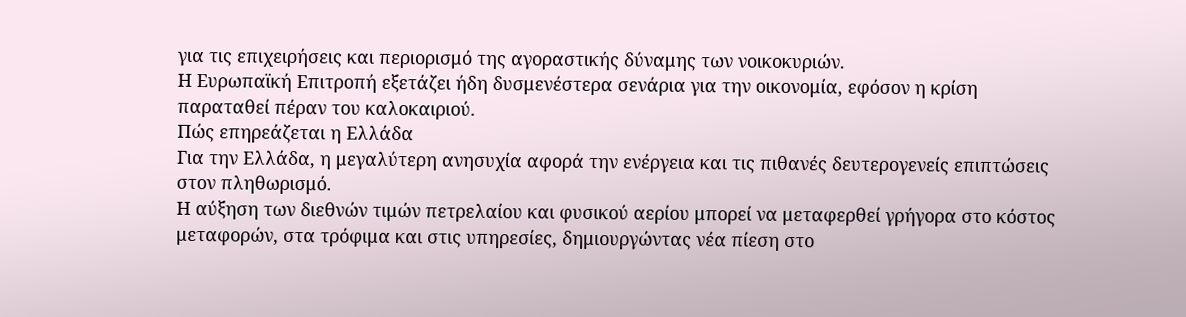για τις επιχειρήσεις και περιορισμό της αγοραστικής δύναμης των νοικοκυριών.
Η Ευρωπαϊκή Επιτροπή εξετάζει ήδη δυσμενέστερα σενάρια για την οικονομία, εφόσον η κρίση παραταθεί πέραν του καλοκαιριού.
Πώς επηρεάζεται η Ελλάδα
Για την Ελλάδα, η μεγαλύτερη ανησυχία αφορά την ενέργεια και τις πιθανές δευτερογενείς επιπτώσεις στον πληθωρισμό.
Η αύξηση των διεθνών τιμών πετρελαίου και φυσικού αερίου μπορεί να μεταφερθεί γρήγορα στο κόστος μεταφορών, στα τρόφιμα και στις υπηρεσίες, δημιουργώντας νέα πίεση στο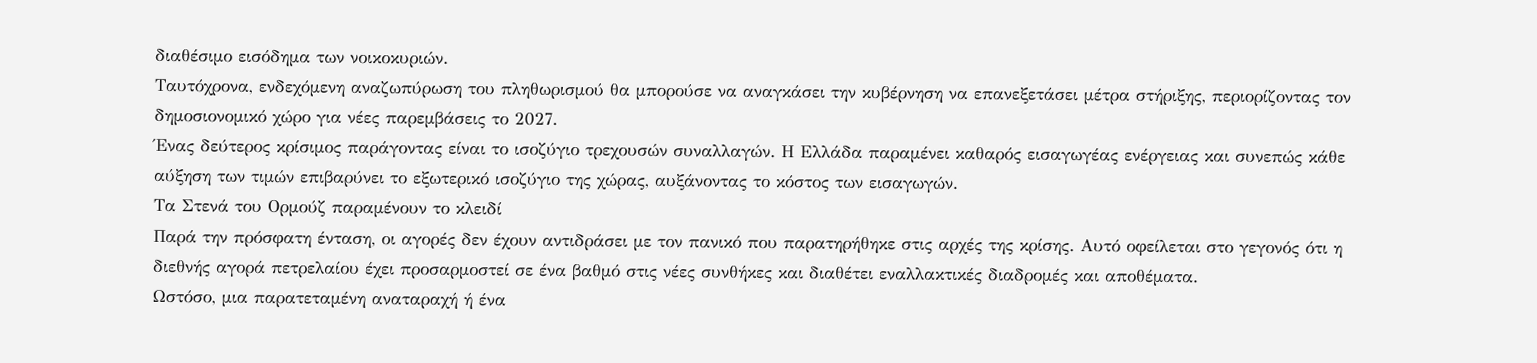διαθέσιμο εισόδημα των νοικοκυριών.
Ταυτόχρονα, ενδεχόμενη αναζωπύρωση του πληθωρισμού θα μπορούσε να αναγκάσει την κυβέρνηση να επανεξετάσει μέτρα στήριξης, περιορίζοντας τον δημοσιονομικό χώρο για νέες παρεμβάσεις το 2027.
Ένας δεύτερος κρίσιμος παράγοντας είναι το ισοζύγιο τρεχουσών συναλλαγών. Η Ελλάδα παραμένει καθαρός εισαγωγέας ενέργειας και συνεπώς κάθε αύξηση των τιμών επιβαρύνει το εξωτερικό ισοζύγιο της χώρας, αυξάνοντας το κόστος των εισαγωγών.
Τα Στενά του Ορμούζ παραμένουν το κλειδί
Παρά την πρόσφατη ένταση, οι αγορές δεν έχουν αντιδράσει με τον πανικό που παρατηρήθηκε στις αρχές της κρίσης. Αυτό οφείλεται στο γεγονός ότι η διεθνής αγορά πετρελαίου έχει προσαρμοστεί σε ένα βαθμό στις νέες συνθήκες και διαθέτει εναλλακτικές διαδρομές και αποθέματα.
Ωστόσο, μια παρατεταμένη αναταραχή ή ένα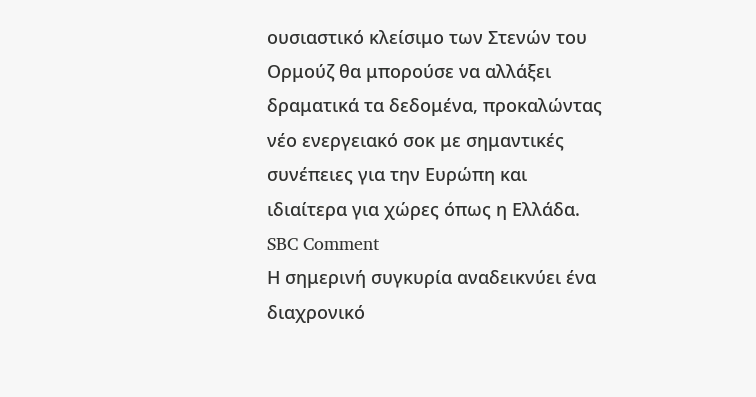ουσιαστικό κλείσιμο των Στενών του Ορμούζ θα μπορούσε να αλλάξει δραματικά τα δεδομένα, προκαλώντας νέο ενεργειακό σοκ με σημαντικές συνέπειες για την Ευρώπη και ιδιαίτερα για χώρες όπως η Ελλάδα.
SBC Comment
Η σημερινή συγκυρία αναδεικνύει ένα διαχρονικό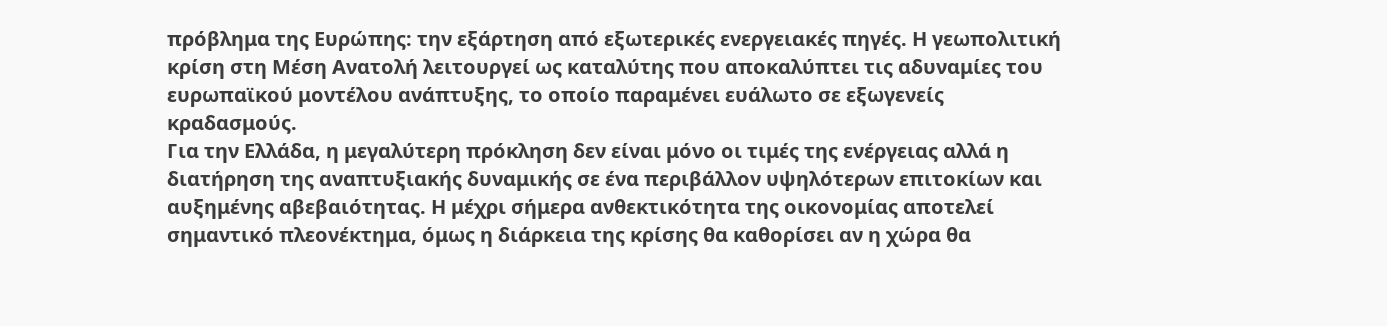πρόβλημα της Ευρώπης: την εξάρτηση από εξωτερικές ενεργειακές πηγές. Η γεωπολιτική κρίση στη Μέση Ανατολή λειτουργεί ως καταλύτης που αποκαλύπτει τις αδυναμίες του ευρωπαϊκού μοντέλου ανάπτυξης, το οποίο παραμένει ευάλωτο σε εξωγενείς κραδασμούς.
Για την Ελλάδα, η μεγαλύτερη πρόκληση δεν είναι μόνο οι τιμές της ενέργειας αλλά η διατήρηση της αναπτυξιακής δυναμικής σε ένα περιβάλλον υψηλότερων επιτοκίων και αυξημένης αβεβαιότητας. Η μέχρι σήμερα ανθεκτικότητα της οικονομίας αποτελεί σημαντικό πλεονέκτημα, όμως η διάρκεια της κρίσης θα καθορίσει αν η χώρα θα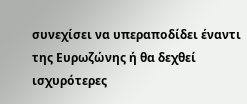συνεχίσει να υπεραποδίδει έναντι της Ευρωζώνης ή θα δεχθεί ισχυρότερες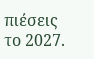πιέσεις το 2027.